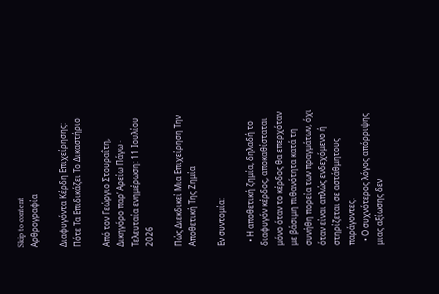Skip to content
Αρθρογραφία

Διαφυγόντα Κέρδη Επιχείρησης: Πότε Τα Επιδικάζει Το Δικαστήριο

Από τον Γεώργιο Στουραΐτη, Δικηγόρο παρ’ Αρείω Πάγω · Τελευταία ενημέρωση: 11 Ιουλίου 2026

Πώς Διεκδικεί Μια Επιχείρηση Την Αποθετική Της Ζημία

Εν συντομία:

  • Η αποθετική ζημία, δηλαδή το διαφυγόν κέρδος, αποκαθίσταται μόνο όταν το κέρδος θα επερχόταν με βάσιμη πιθανότητα κατά τη συνήθη πορεία των πραγμάτων, όχι όταν είναι απλώς ενδεχόμενο ή στηρίζεται σε αστάθμητους παράγοντες.
  • Ο συχνότερος λόγος απόρριψης μιας αξίωσης δεν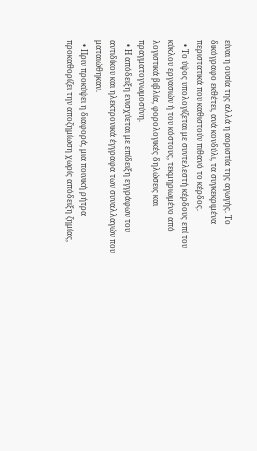είναι η ουσία της αλλά η αοριστία της αγωγής. Το δικόγραφο εκθέτει, ανά κονδύλι, τα συγκεκριμένα περιστατικά που καθιστούν πιθανό το κέρδος.
  • Το ύψος υπολογίζεται με συντελεστή κέρδους επί του κύκλου εργασιών ή του κόστους, τεκμηριωμένο από λογιστικά βιβλία, φορολογικές δηλώσεις και πραγματογνωμοσύνη.
  • Η απόδειξη ενισχύεται με επίδειξη εγγράφων του αντιδίκου και ηλεκτρονικά έγγραφα των συναλλαγών που ματαιώθηκαν.
  • Πριν προκύψει η διαφορά, μια ποινική ρήτρα προκαθορίζει την αποζημίωση χωρίς απόδειξη ζημίας,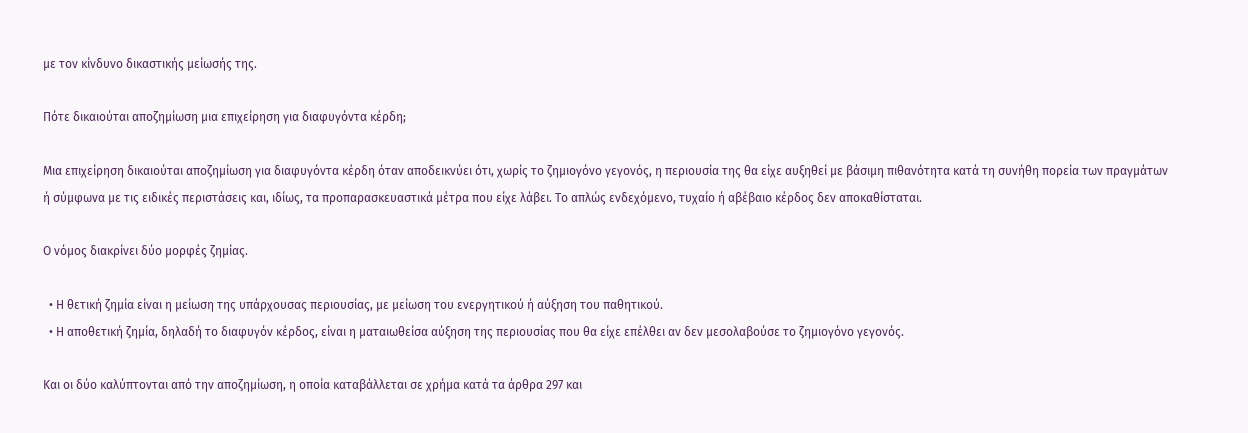με τον κίνδυνο δικαστικής μείωσής της.

Πότε δικαιούται αποζημίωση μια επιχείρηση για διαφυγόντα κέρδη;

Μια επιχείρηση δικαιούται αποζημίωση για διαφυγόντα κέρδη όταν αποδεικνύει ότι, χωρίς το ζημιογόνο γεγονός, η περιουσία της θα είχε αυξηθεί με βάσιμη πιθανότητα κατά τη συνήθη πορεία των πραγμάτων ή σύμφωνα με τις ειδικές περιστάσεις και, ιδίως, τα προπαρασκευαστικά μέτρα που είχε λάβει. Το απλώς ενδεχόμενο, τυχαίο ή αβέβαιο κέρδος δεν αποκαθίσταται.

Ο νόμος διακρίνει δύο μορφές ζημίας.

  • Η θετική ζημία είναι η μείωση της υπάρχουσας περιουσίας, με μείωση του ενεργητικού ή αύξηση του παθητικού.
  • Η αποθετική ζημία, δηλαδή το διαφυγόν κέρδος, είναι η ματαιωθείσα αύξηση της περιουσίας που θα είχε επέλθει αν δεν μεσολαβούσε το ζημιογόνο γεγονός.

Και οι δύο καλύπτονται από την αποζημίωση, η οποία καταβάλλεται σε χρήμα κατά τα άρθρα 297 και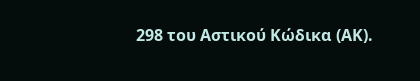298 του Αστικού Κώδικα (ΑΚ).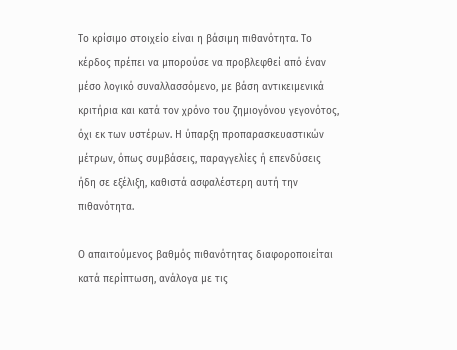Το κρίσιμο στοιχείο είναι η βάσιμη πιθανότητα. Το κέρδος πρέπει να μπορούσε να προβλεφθεί από έναν μέσο λογικό συναλλασσόμενο, με βάση αντικειμενικά κριτήρια και κατά τον χρόνο του ζημιογόνου γεγονότος, όχι εκ των υστέρων. Η ύπαρξη προπαρασκευαστικών μέτρων, όπως συμβάσεις, παραγγελίες ή επενδύσεις ήδη σε εξέλιξη, καθιστά ασφαλέστερη αυτή την πιθανότητα.

Ο απαιτούμενος βαθμός πιθανότητας διαφοροποιείται κατά περίπτωση, ανάλογα με τις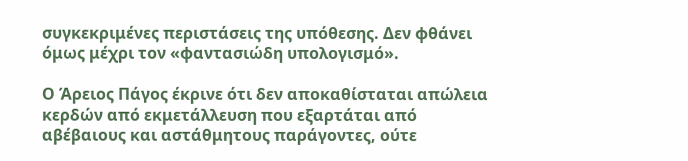συγκεκριμένες περιστάσεις της υπόθεσης. Δεν φθάνει όμως μέχρι τον «φαντασιώδη υπολογισμό».

Ο Άρειος Πάγος έκρινε ότι δεν αποκαθίσταται απώλεια κερδών από εκμετάλλευση που εξαρτάται από αβέβαιους και αστάθμητους παράγοντες, ούτε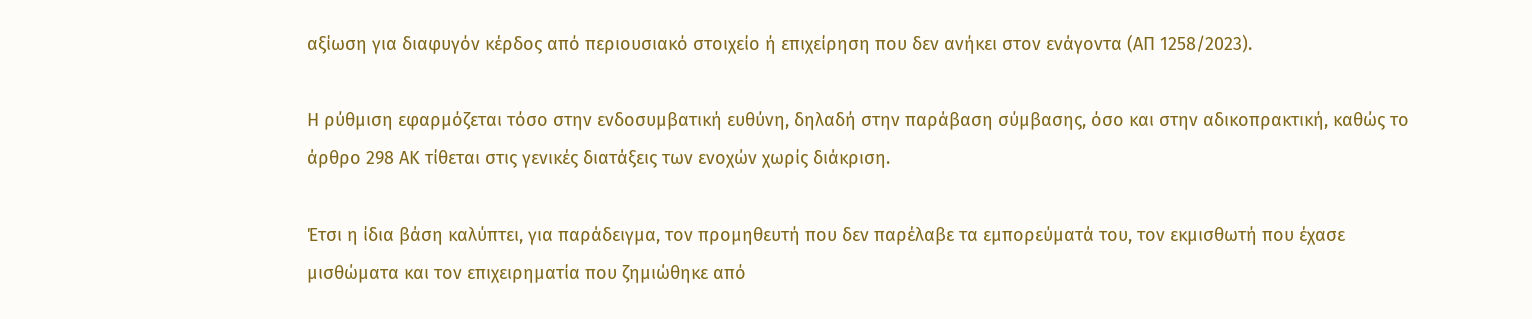αξίωση για διαφυγόν κέρδος από περιουσιακό στοιχείο ή επιχείρηση που δεν ανήκει στον ενάγοντα (ΑΠ 1258/2023).

Η ρύθμιση εφαρμόζεται τόσο στην ενδοσυμβατική ευθύνη, δηλαδή στην παράβαση σύμβασης, όσο και στην αδικοπρακτική, καθώς το άρθρο 298 ΑΚ τίθεται στις γενικές διατάξεις των ενοχών χωρίς διάκριση.

Έτσι η ίδια βάση καλύπτει, για παράδειγμα, τον προμηθευτή που δεν παρέλαβε τα εμπορεύματά του, τον εκμισθωτή που έχασε μισθώματα και τον επιχειρηματία που ζημιώθηκε από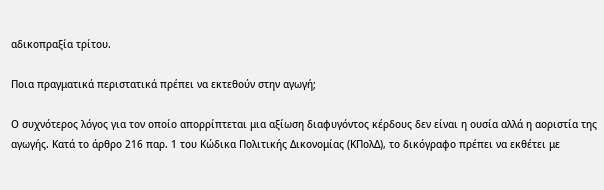αδικοπραξία τρίτου.

Ποια πραγματικά περιστατικά πρέπει να εκτεθούν στην αγωγή;

Ο συχνότερος λόγος για τον οποίο απορρίπτεται μια αξίωση διαφυγόντος κέρδους δεν είναι η ουσία αλλά η αοριστία της αγωγής. Κατά το άρθρο 216 παρ. 1 του Κώδικα Πολιτικής Δικονομίας (ΚΠολΔ), το δικόγραφο πρέπει να εκθέτει με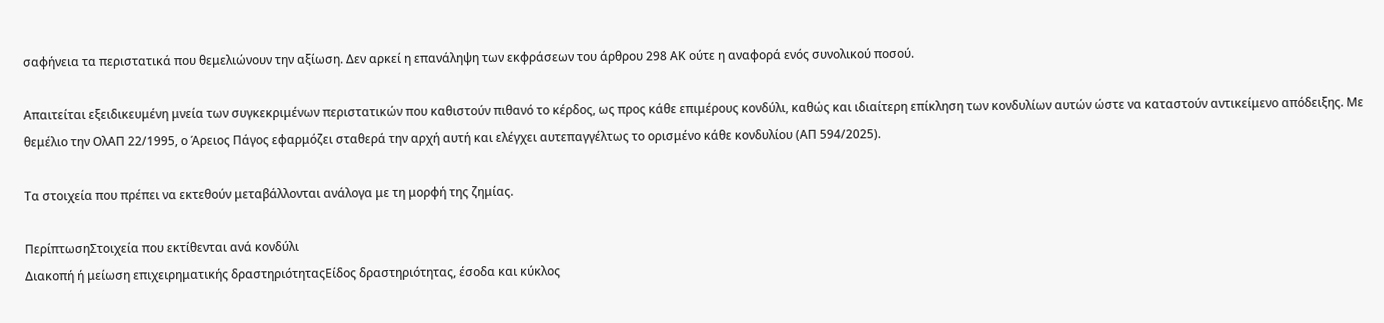σαφήνεια τα περιστατικά που θεμελιώνουν την αξίωση. Δεν αρκεί η επανάληψη των εκφράσεων του άρθρου 298 ΑΚ ούτε η αναφορά ενός συνολικού ποσού.

Απαιτείται εξειδικευμένη μνεία των συγκεκριμένων περιστατικών που καθιστούν πιθανό το κέρδος, ως προς κάθε επιμέρους κονδύλι, καθώς και ιδιαίτερη επίκληση των κονδυλίων αυτών ώστε να καταστούν αντικείμενο απόδειξης. Με θεμέλιο την ΟλΑΠ 22/1995, ο Άρειος Πάγος εφαρμόζει σταθερά την αρχή αυτή και ελέγχει αυτεπαγγέλτως το ορισμένο κάθε κονδυλίου (ΑΠ 594/2025).

Τα στοιχεία που πρέπει να εκτεθούν μεταβάλλονται ανάλογα με τη μορφή της ζημίας.

ΠερίπτωσηΣτοιχεία που εκτίθενται ανά κονδύλι
Διακοπή ή μείωση επιχειρηματικής δραστηριότηταςΕίδος δραστηριότητας, έσοδα και κύκλος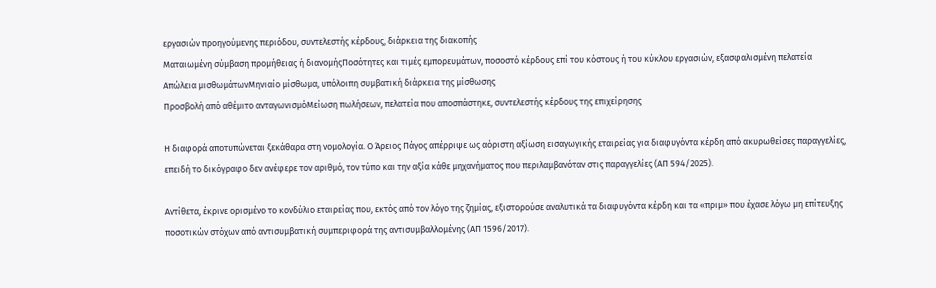εργασιών προηγούμενης περιόδου, συντελεστής κέρδους, διάρκεια της διακοπής
Ματαιωμένη σύμβαση προμήθειας ή διανομήςΠοσότητες και τιμές εμπορευμάτων, ποσοστό κέρδους επί του κόστους ή του κύκλου εργασιών, εξασφαλισμένη πελατεία
Απώλεια μισθωμάτωνΜηνιαίο μίσθωμα, υπόλοιπη συμβατική διάρκεια της μίσθωσης
Προσβολή από αθέμιτο ανταγωνισμόΜείωση πωλήσεων, πελατεία που αποσπάστηκε, συντελεστής κέρδους της επιχείρησης

Η διαφορά αποτυπώνεται ξεκάθαρα στη νομολογία. Ο Άρειος Πάγος απέρριψε ως αόριστη αξίωση εισαγωγικής εταιρείας για διαφυγόντα κέρδη από ακυρωθείσες παραγγελίες, επειδή το δικόγραφο δεν ανέφερε τον αριθμό, τον τύπο και την αξία κάθε μηχανήματος που περιλαμβανόταν στις παραγγελίες (ΑΠ 594/2025).

Αντίθετα, έκρινε ορισμένο το κονδύλιο εταιρείας που, εκτός από τον λόγο της ζημίας, εξιστορούσε αναλυτικά τα διαφυγόντα κέρδη και τα «πριμ» που έχασε λόγω μη επίτευξης ποσοτικών στόχων από αντισυμβατική συμπεριφορά της αντισυμβαλλομένης (ΑΠ 1596/2017).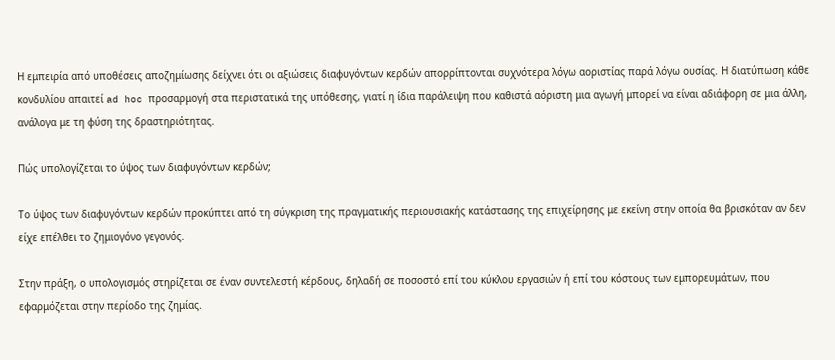Η εμπειρία από υποθέσεις αποζημίωσης δείχνει ότι οι αξιώσεις διαφυγόντων κερδών απορρίπτονται συχνότερα λόγω αοριστίας παρά λόγω ουσίας. Η διατύπωση κάθε κονδυλίου απαιτεί ad hoc προσαρμογή στα περιστατικά της υπόθεσης, γιατί η ίδια παράλειψη που καθιστά αόριστη μια αγωγή μπορεί να είναι αδιάφορη σε μια άλλη, ανάλογα με τη φύση της δραστηριότητας.

Πώς υπολογίζεται το ύψος των διαφυγόντων κερδών;

Το ύψος των διαφυγόντων κερδών προκύπτει από τη σύγκριση της πραγματικής περιουσιακής κατάστασης της επιχείρησης με εκείνη στην οποία θα βρισκόταν αν δεν είχε επέλθει το ζημιογόνο γεγονός.

Στην πράξη, ο υπολογισμός στηρίζεται σε έναν συντελεστή κέρδους, δηλαδή σε ποσοστό επί του κύκλου εργασιών ή επί του κόστους των εμπορευμάτων, που εφαρμόζεται στην περίοδο της ζημίας.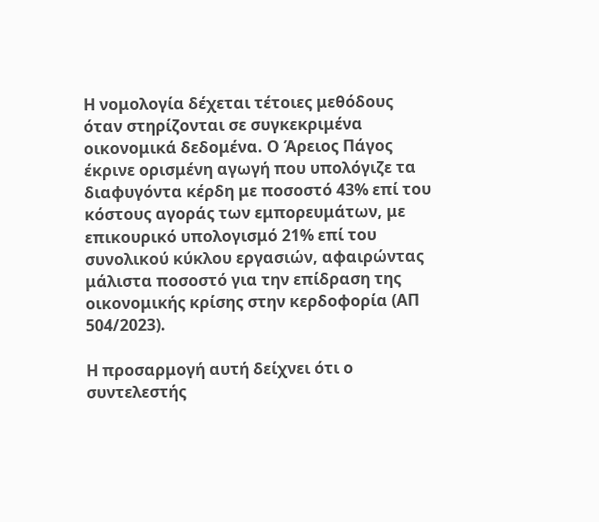Η νομολογία δέχεται τέτοιες μεθόδους όταν στηρίζονται σε συγκεκριμένα οικονομικά δεδομένα. Ο Άρειος Πάγος έκρινε ορισμένη αγωγή που υπολόγιζε τα διαφυγόντα κέρδη με ποσοστό 43% επί του κόστους αγοράς των εμπορευμάτων, με επικουρικό υπολογισμό 21% επί του συνολικού κύκλου εργασιών, αφαιρώντας μάλιστα ποσοστό για την επίδραση της οικονομικής κρίσης στην κερδοφορία (ΑΠ 504/2023).

Η προσαρμογή αυτή δείχνει ότι ο συντελεστής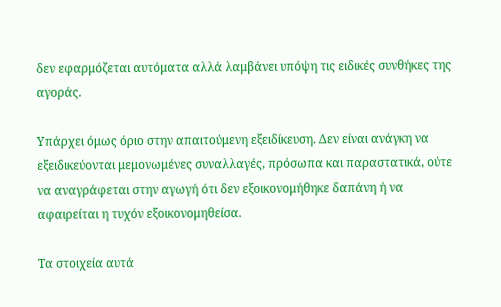δεν εφαρμόζεται αυτόματα αλλά λαμβάνει υπόψη τις ειδικές συνθήκες της αγοράς.

Υπάρχει όμως όριο στην απαιτούμενη εξειδίκευση. Δεν είναι ανάγκη να εξειδικεύονται μεμονωμένες συναλλαγές, πρόσωπα και παραστατικά, ούτε να αναγράφεται στην αγωγή ότι δεν εξοικονομήθηκε δαπάνη ή να αφαιρείται η τυχόν εξοικονομηθείσα.

Τα στοιχεία αυτά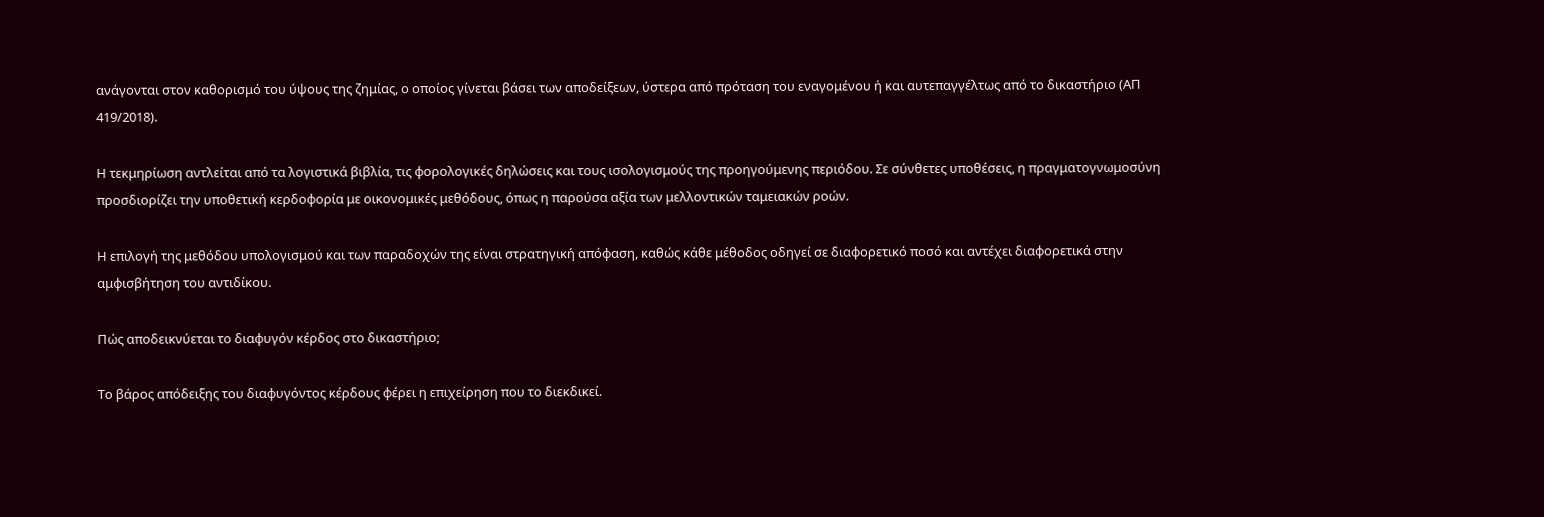ανάγονται στον καθορισμό του ύψους της ζημίας, ο οποίος γίνεται βάσει των αποδείξεων, ύστερα από πρόταση του εναγομένου ή και αυτεπαγγέλτως από το δικαστήριο (ΑΠ 419/2018).

Η τεκμηρίωση αντλείται από τα λογιστικά βιβλία, τις φορολογικές δηλώσεις και τους ισολογισμούς της προηγούμενης περιόδου. Σε σύνθετες υποθέσεις, η πραγματογνωμοσύνη προσδιορίζει την υποθετική κερδοφορία με οικονομικές μεθόδους, όπως η παρούσα αξία των μελλοντικών ταμειακών ροών.

Η επιλογή της μεθόδου υπολογισμού και των παραδοχών της είναι στρατηγική απόφαση, καθώς κάθε μέθοδος οδηγεί σε διαφορετικό ποσό και αντέχει διαφορετικά στην αμφισβήτηση του αντιδίκου.

Πώς αποδεικνύεται το διαφυγόν κέρδος στο δικαστήριο;

Το βάρος απόδειξης του διαφυγόντος κέρδους φέρει η επιχείρηση που το διεκδικεί.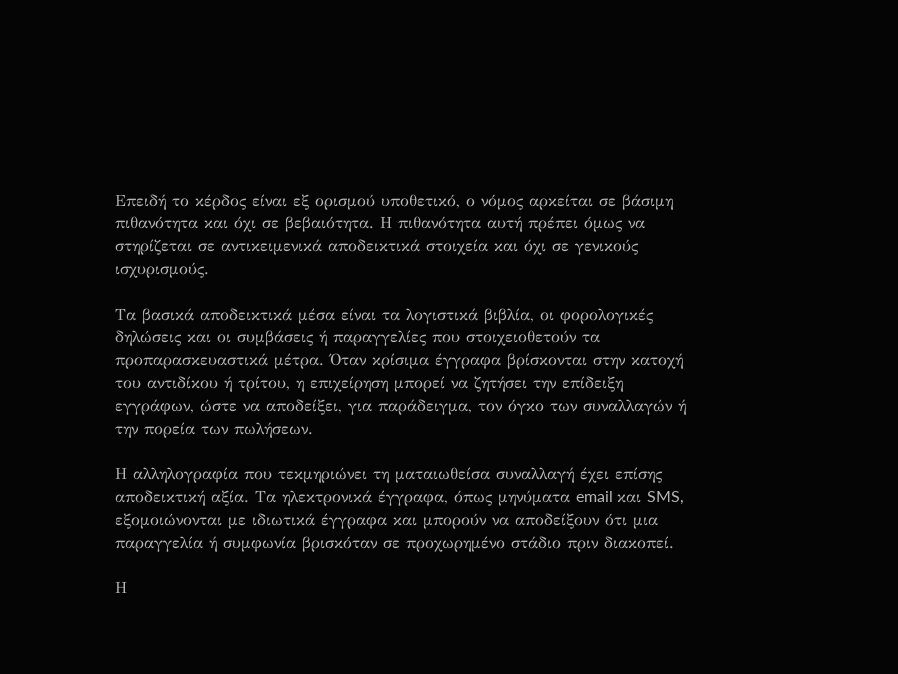Επειδή το κέρδος είναι εξ ορισμού υποθετικό, ο νόμος αρκείται σε βάσιμη πιθανότητα και όχι σε βεβαιότητα. Η πιθανότητα αυτή πρέπει όμως να στηρίζεται σε αντικειμενικά αποδεικτικά στοιχεία και όχι σε γενικούς ισχυρισμούς.

Τα βασικά αποδεικτικά μέσα είναι τα λογιστικά βιβλία, οι φορολογικές δηλώσεις και οι συμβάσεις ή παραγγελίες που στοιχειοθετούν τα προπαρασκευαστικά μέτρα. Όταν κρίσιμα έγγραφα βρίσκονται στην κατοχή του αντιδίκου ή τρίτου, η επιχείρηση μπορεί να ζητήσει την επίδειξη εγγράφων, ώστε να αποδείξει, για παράδειγμα, τον όγκο των συναλλαγών ή την πορεία των πωλήσεων.

Η αλληλογραφία που τεκμηριώνει τη ματαιωθείσα συναλλαγή έχει επίσης αποδεικτική αξία. Τα ηλεκτρονικά έγγραφα, όπως μηνύματα email και SMS, εξομοιώνονται με ιδιωτικά έγγραφα και μπορούν να αποδείξουν ότι μια παραγγελία ή συμφωνία βρισκόταν σε προχωρημένο στάδιο πριν διακοπεί.

Η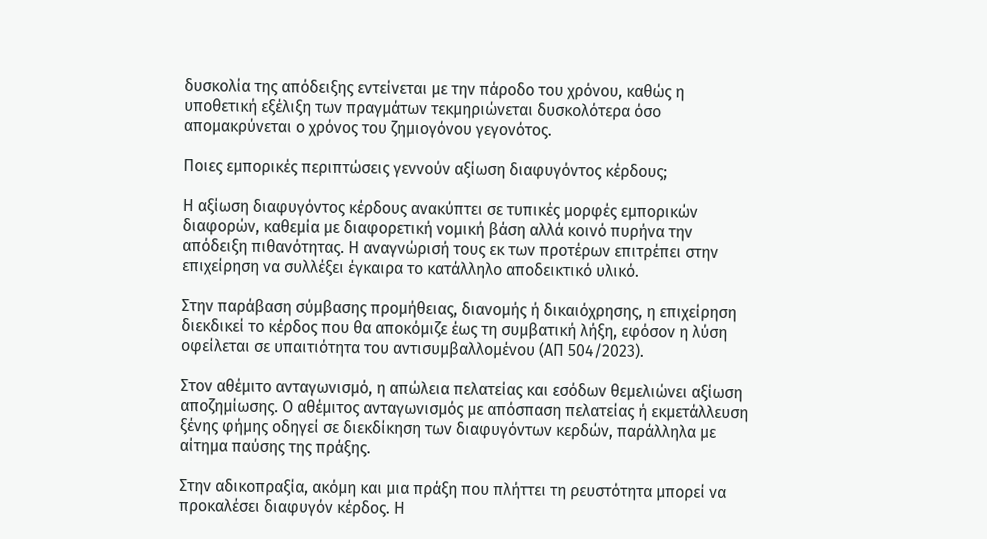δυσκολία της απόδειξης εντείνεται με την πάροδο του χρόνου, καθώς η υποθετική εξέλιξη των πραγμάτων τεκμηριώνεται δυσκολότερα όσο απομακρύνεται ο χρόνος του ζημιογόνου γεγονότος.

Ποιες εμπορικές περιπτώσεις γεννούν αξίωση διαφυγόντος κέρδους;

Η αξίωση διαφυγόντος κέρδους ανακύπτει σε τυπικές μορφές εμπορικών διαφορών, καθεμία με διαφορετική νομική βάση αλλά κοινό πυρήνα την απόδειξη πιθανότητας. Η αναγνώρισή τους εκ των προτέρων επιτρέπει στην επιχείρηση να συλλέξει έγκαιρα το κατάλληλο αποδεικτικό υλικό.

Στην παράβαση σύμβασης προμήθειας, διανομής ή δικαιόχρησης, η επιχείρηση διεκδικεί το κέρδος που θα αποκόμιζε έως τη συμβατική λήξη, εφόσον η λύση οφείλεται σε υπαιτιότητα του αντισυμβαλλομένου (ΑΠ 504/2023).

Στον αθέμιτο ανταγωνισμό, η απώλεια πελατείας και εσόδων θεμελιώνει αξίωση αποζημίωσης. Ο αθέμιτος ανταγωνισμός με απόσπαση πελατείας ή εκμετάλλευση ξένης φήμης οδηγεί σε διεκδίκηση των διαφυγόντων κερδών, παράλληλα με αίτημα παύσης της πράξης.

Στην αδικοπραξία, ακόμη και μια πράξη που πλήττει τη ρευστότητα μπορεί να προκαλέσει διαφυγόν κέρδος. Η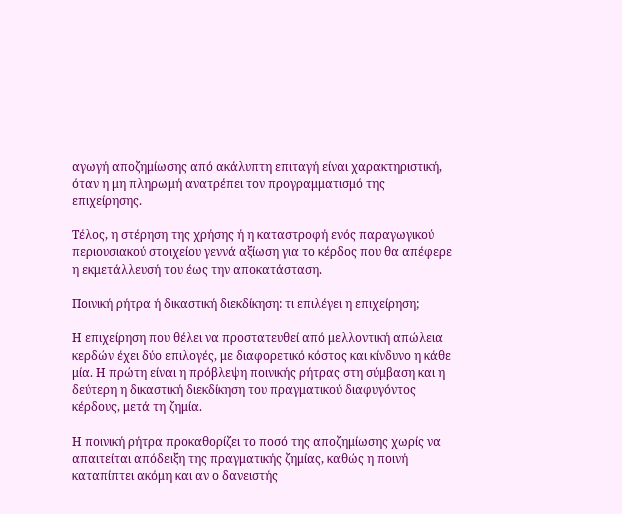αγωγή αποζημίωσης από ακάλυπτη επιταγή είναι χαρακτηριστική, όταν η μη πληρωμή ανατρέπει τον προγραμματισμό της επιχείρησης.

Τέλος, η στέρηση της χρήσης ή η καταστροφή ενός παραγωγικού περιουσιακού στοιχείου γεννά αξίωση για το κέρδος που θα απέφερε η εκμετάλλευσή του έως την αποκατάσταση.

Ποινική ρήτρα ή δικαστική διεκδίκηση: τι επιλέγει η επιχείρηση;

Η επιχείρηση που θέλει να προστατευθεί από μελλοντική απώλεια κερδών έχει δύο επιλογές, με διαφορετικό κόστος και κίνδυνο η κάθε μία. Η πρώτη είναι η πρόβλεψη ποινικής ρήτρας στη σύμβαση και η δεύτερη η δικαστική διεκδίκηση του πραγματικού διαφυγόντος κέρδους, μετά τη ζημία.

Η ποινική ρήτρα προκαθορίζει το ποσό της αποζημίωσης χωρίς να απαιτείται απόδειξη της πραγματικής ζημίας, καθώς η ποινή καταπίπτει ακόμη και αν ο δανειστής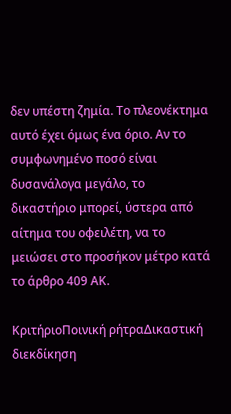δεν υπέστη ζημία. Το πλεονέκτημα αυτό έχει όμως ένα όριο. Αν το συμφωνημένο ποσό είναι δυσανάλογα μεγάλο, το δικαστήριο μπορεί, ύστερα από αίτημα του οφειλέτη, να το μειώσει στο προσήκον μέτρο κατά το άρθρο 409 ΑΚ.

ΚριτήριοΠοινική ρήτραΔικαστική διεκδίκηση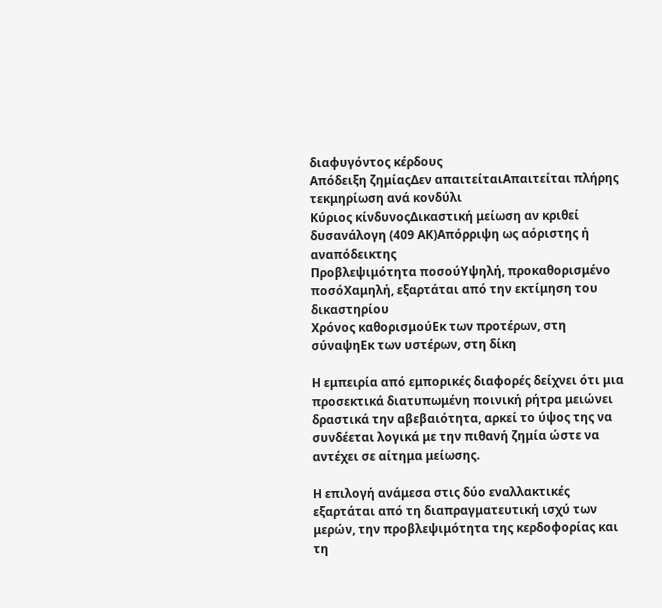διαφυγόντος κέρδους
Απόδειξη ζημίαςΔεν απαιτείταιΑπαιτείται πλήρης τεκμηρίωση ανά κονδύλι
Κύριος κίνδυνοςΔικαστική μείωση αν κριθεί δυσανάλογη (409 ΑΚ)Απόρριψη ως αόριστης ή αναπόδεικτης
Προβλεψιμότητα ποσούΥψηλή, προκαθορισμένο ποσόΧαμηλή, εξαρτάται από την εκτίμηση του δικαστηρίου
Χρόνος καθορισμούΕκ των προτέρων, στη σύναψηΕκ των υστέρων, στη δίκη

Η εμπειρία από εμπορικές διαφορές δείχνει ότι μια προσεκτικά διατυπωμένη ποινική ρήτρα μειώνει δραστικά την αβεβαιότητα, αρκεί το ύψος της να συνδέεται λογικά με την πιθανή ζημία ώστε να αντέχει σε αίτημα μείωσης.

Η επιλογή ανάμεσα στις δύο εναλλακτικές εξαρτάται από τη διαπραγματευτική ισχύ των μερών, την προβλεψιμότητα της κερδοφορίας και τη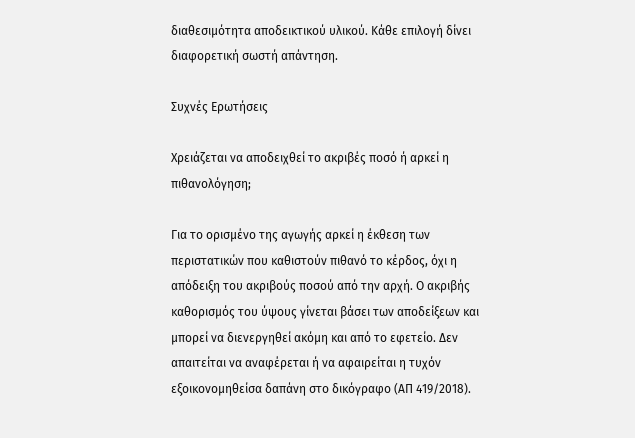διαθεσιμότητα αποδεικτικού υλικού. Κάθε επιλογή δίνει διαφορετική σωστή απάντηση.

Συχνές Ερωτήσεις

Χρειάζεται να αποδειχθεί το ακριβές ποσό ή αρκεί η πιθανολόγηση;

Για το ορισμένο της αγωγής αρκεί η έκθεση των περιστατικών που καθιστούν πιθανό το κέρδος, όχι η απόδειξη του ακριβούς ποσού από την αρχή. Ο ακριβής καθορισμός του ύψους γίνεται βάσει των αποδείξεων και μπορεί να διενεργηθεί ακόμη και από το εφετείο. Δεν απαιτείται να αναφέρεται ή να αφαιρείται η τυχόν εξοικονομηθείσα δαπάνη στο δικόγραφο (ΑΠ 419/2018).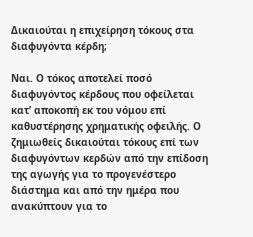Δικαιούται η επιχείρηση τόκους στα διαφυγόντα κέρδη;

Ναι. Ο τόκος αποτελεί ποσό διαφυγόντος κέρδους που οφείλεται κατ’ αποκοπή εκ του νόμου επί καθυστέρησης χρηματικής οφειλής. Ο ζημιωθείς δικαιούται τόκους επί των διαφυγόντων κερδών από την επίδοση της αγωγής για το προγενέστερο διάστημα και από την ημέρα που ανακύπτουν για το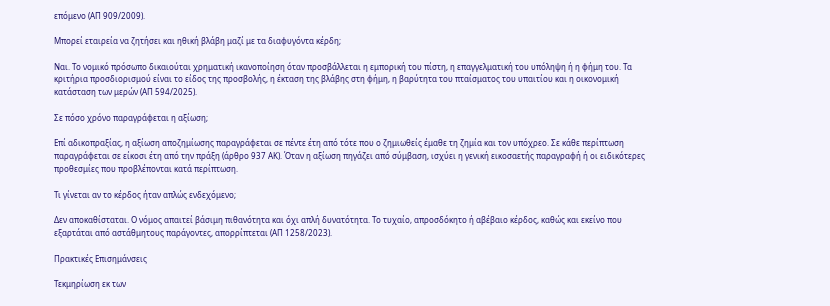επόμενο (ΑΠ 909/2009).

Μπορεί εταιρεία να ζητήσει και ηθική βλάβη μαζί με τα διαφυγόντα κέρδη;

Ναι. Το νομικό πρόσωπο δικαιούται χρηματική ικανοποίηση όταν προσβάλλεται η εμπορική του πίστη, η επαγγελματική του υπόληψη ή η φήμη του. Τα κριτήρια προσδιορισμού είναι το είδος της προσβολής, η έκταση της βλάβης στη φήμη, η βαρύτητα του πταίσματος του υπαιτίου και η οικονομική κατάσταση των μερών (ΑΠ 594/2025).

Σε πόσο χρόνο παραγράφεται η αξίωση;

Επί αδικοπραξίας, η αξίωση αποζημίωσης παραγράφεται σε πέντε έτη από τότε που ο ζημιωθείς έμαθε τη ζημία και τον υπόχρεο. Σε κάθε περίπτωση παραγράφεται σε είκοσι έτη από την πράξη (άρθρο 937 ΑΚ). Όταν η αξίωση πηγάζει από σύμβαση, ισχύει η γενική εικοσαετής παραγραφή ή οι ειδικότερες προθεσμίες που προβλέπονται κατά περίπτωση.

Τι γίνεται αν το κέρδος ήταν απλώς ενδεχόμενο;

Δεν αποκαθίσταται. Ο νόμος απαιτεί βάσιμη πιθανότητα και όχι απλή δυνατότητα. Το τυχαίο, απροσδόκητο ή αβέβαιο κέρδος, καθώς και εκείνο που εξαρτάται από αστάθμητους παράγοντες, απορρίπτεται (ΑΠ 1258/2023).

Πρακτικές Επισημάνσεις

Τεκμηρίωση εκ των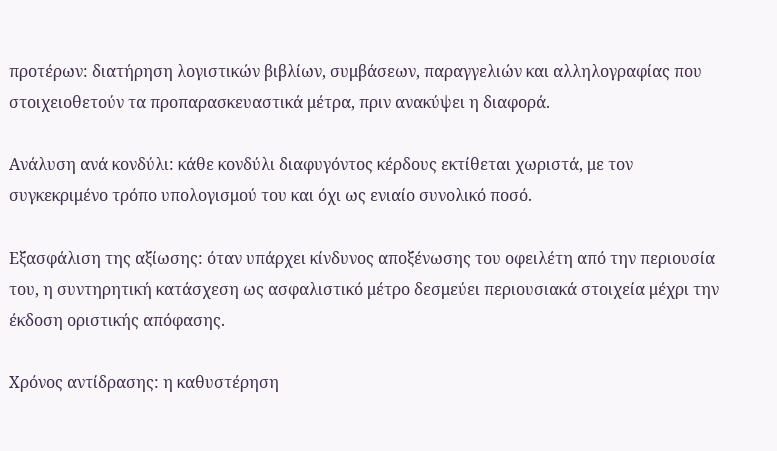προτέρων: διατήρηση λογιστικών βιβλίων, συμβάσεων, παραγγελιών και αλληλογραφίας που στοιχειοθετούν τα προπαρασκευαστικά μέτρα, πριν ανακύψει η διαφορά.

Ανάλυση ανά κονδύλι: κάθε κονδύλι διαφυγόντος κέρδους εκτίθεται χωριστά, με τον συγκεκριμένο τρόπο υπολογισμού του και όχι ως ενιαίο συνολικό ποσό.

Εξασφάλιση της αξίωσης: όταν υπάρχει κίνδυνος αποξένωσης του οφειλέτη από την περιουσία του, η συντηρητική κατάσχεση ως ασφαλιστικό μέτρο δεσμεύει περιουσιακά στοιχεία μέχρι την έκδοση οριστικής απόφασης.

Χρόνος αντίδρασης: η καθυστέρηση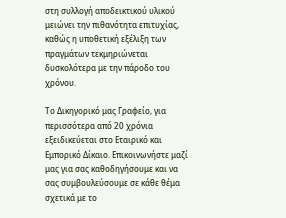στη συλλογή αποδεικτικού υλικού μειώνει την πιθανότητα επιτυχίας, καθώς η υποθετική εξέλιξη των πραγμάτων τεκμηριώνεται δυσκολότερα με την πάροδο του χρόνου.

Το Δικηγορικό μας Γραφείο, για περισσότερα από 20 χρόνια εξειδικεύεται στο Εταιρικό και Εμπορικό Δίκαιο. Επικοινωνήστε μαζί μας για σας καθοδηγήσουμε και να σας συμβουλεύσουμε σε κάθε θέμα σχετικά με το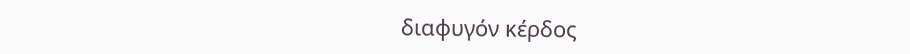διαφυγόν κέρδος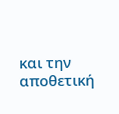και την αποθετική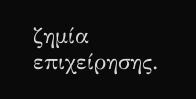ζημία επιχείρησης.